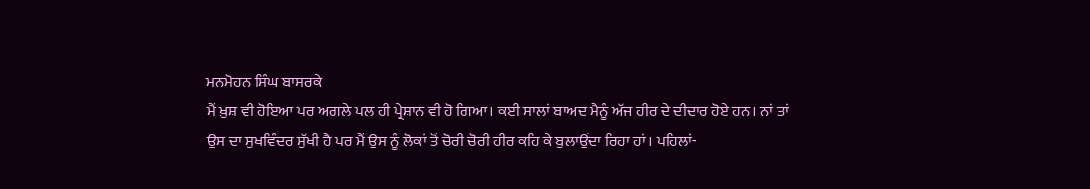ਮਨਮੋਹਨ ਸਿੰਘ ਬਾਸਰਕੇ
ਮੈਂ ਖ਼ੁਸ਼ ਵੀ ਹੋਇਆ ਪਰ ਅਗਲੇ ਪਲ ਹੀ ਪ੍ਰੇਸ਼ਾਨ ਵੀ ਹੋ ਗਿਆ। ਕਈ ਸਾਲਾਂ ਬਾਅਦ ਮੈਨੂੰ ਅੱਜ ਹੀਰ ਦੇ ਦੀਦਾਰ ਹੋਏ ਹਨ। ਨਾਂ ਤਾਂ ਉਸ ਦਾ ਸੁਖਵਿੰਦਰ ਸੁੱਖੀ ਹੈ ਪਰ ਮੈਂ ਉਸ ਨੂੰ ਲੋਕਾਂ ਤੋਂ ਚੋਰੀ ਚੋਰੀ ਹੀਰ ਕਹਿ ਕੇ ਬੁਲਾਉਂਦਾ ਰਿਹਾ ਹਾਂ। ਪਹਿਲਾਂ-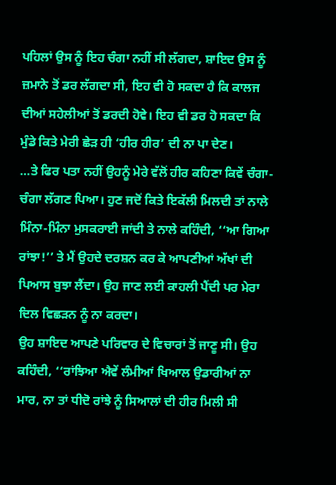ਪਹਿਲਾਂ ਉਸ ਨੂੰ ਇਹ ਚੰਗਾ ਨਹੀਂ ਸੀ ਲੱਗਦਾ, ਸ਼ਾਇਦ ਉਸ ਨੂੰ ਜ਼ਮਾਨੇ ਤੋਂ ਡਰ ਲੱਗਦਾ ਸੀ, ਇਹ ਵੀ ਹੋ ਸਕਦਾ ਹੈ ਕਿ ਕਾਲਜ ਦੀਆਂ ਸਹੇਲੀਆਂ ਤੋਂ ਡਰਦੀ ਹੋਵੇ। ਇਹ ਵੀ ਡਰ ਹੋ ਸਕਦਾ ਕਿ ਮੁੰਡੇ ਕਿਤੇ ਮੇਰੀ ਛੇੜ ਹੀ ‘ਹੀਰ ਹੀਰ’ ਦੀ ਨਾ ਪਾ ਦੇਣ।
…ਤੇ ਫਿਰ ਪਤਾ ਨਹੀਂ ਉਹਨੂੰ ਮੇਰੇ ਵੱਲੋਂ ਹੀਰ ਕਹਿਣਾ ਕਿਵੇਂ ਚੰਗਾ-ਚੰਗਾ ਲੱਗਣ ਪਿਆ। ਹੁਣ ਜਦੋਂ ਕਿਤੇ ਇਕੱਲੀ ਮਿਲਦੀ ਤਾਂ ਨਾਲੇ ਮਿੰਨਾ-ਮਿੰਨਾ ਮੁਸਕਰਾਈ ਜਾਂਦੀ ਤੇ ਨਾਲੇ ਕਹਿੰਦੀ, ‘‘ਆ ਗਿਆ ਰਾਂਝਾ!’’ ਤੇ ਮੈਂ ਉਹਦੇ ਦਰਸ਼ਨ ਕਰ ਕੇ ਆਪਣੀਆਂ ਅੱਖਾਂ ਦੀ ਪਿਆਸ ਬੁਝਾ ਲੈਂਦਾ। ਉਹ ਜਾਣ ਲਈ ਕਾਹਲੀ ਪੈਂਦੀ ਪਰ ਮੇਰਾ ਦਿਲ ਵਿਛੜਨ ਨੂੰ ਨਾ ਕਰਦਾ।
ਉਹ ਸ਼ਾਇਦ ਆਪਣੇ ਪਰਿਵਾਰ ਦੇ ਵਿਚਾਰਾਂ ਤੋਂ ਜਾਣੂ ਸੀ। ਉਹ ਕਹਿੰਦੀ, ‘‘ਰਾਂਝਿਆ ਐਵੇਂ ਲੰਮੀਆਂ ਖਿਆਲ ਉਡਾਰੀਆਂ ਨਾ ਮਾਰ, ਨਾ ਤਾਂ ਧੀਦੋ ਰਾਂਝੇ ਨੂੰ ਸਿਆਲਾਂ ਦੀ ਹੀਰ ਮਿਲੀ ਸੀ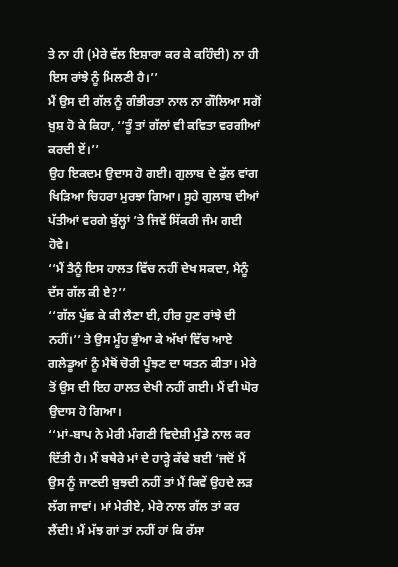ਤੇ ਨਾ ਹੀ (ਮੇਰੇ ਵੱਲ ਇਸ਼ਾਰਾ ਕਰ ਕੇ ਕਹਿੰਦੀ) ਨਾ ਹੀ ਇਸ ਰਾਂਝੇ ਨੂੰ ਮਿਲਣੀ ਹੈ।’’
ਮੈਂ ਉਸ ਦੀ ਗੱਲ ਨੂੰ ਗੰਭੀਰਤਾ ਨਾਲ ਨਾ ਗੌਲਿਆ ਸਗੋਂ ਖ਼ੁਸ਼ ਹੋ ਕੇ ਕਿਹਾ, ‘‘ਤੂੰ ਤਾਂ ਗੱਲਾਂ ਵੀ ਕਵਿਤਾ ਵਰਗੀਆਂ ਕਰਦੀ ਏਂ।’’
ਉਹ ਇਕਦਮ ਉਦਾਸ ਹੋ ਗਈ। ਗੁਲਾਬ ਦੇ ਫੁੱਲ ਵਾਂਗ ਖਿੜਿਆ ਚਿਹਰਾ ਮੁਰਝਾ ਗਿਆ। ਸੂਹੇ ਗੁਲਾਬ ਦੀਆਂ ਪੱਤੀਆਂ ਵਰਗੇ ਬੁੱਲ੍ਹਾਂ ’ਤੇ ਜਿਵੇਂ ਸਿੱਕਰੀ ਜੰਮ ਗਈ ਹੋਵੇ।
‘‘ਮੈਂ ਤੈਨੂੰ ਇਸ ਹਾਲਤ ਵਿੱਚ ਨਹੀਂ ਦੇਖ ਸਕਦਾ, ਮੈਨੂੰ ਦੱਸ ਗੱਲ ਕੀ ਏ?’’
‘‘ਗੱਲ ਪੁੱਛ ਕੇ ਕੀ ਲੈਣਾ ਈ, ਹੀਰ ਹੁਣ ਰਾਂਝੇ ਦੀ ਨਹੀਂ।’’ ਤੇ ਉਸ ਮੂੰਹ ਭੁੰਆ ਕੇ ਅੱਖਾਂ ਵਿੱਚ ਆਏ ਗਲੇਡੂਆਂ ਨੂੰ ਮੈਥੋਂ ਚੋਰੀ ਪੂੰਝਣ ਦਾ ਯਤਨ ਕੀਤਾ। ਮੇਰੇ ਤੋਂ ਉਸ ਦੀ ਇਹ ਹਾਲਤ ਦੇਖੀ ਨਹੀਂ ਗਈ। ਮੈਂ ਵੀ ਘੋਰ ਉਦਾਸ ਹੋ ਗਿਆ।
‘‘ਮਾਂ-ਬਾਪ ਨੇ ਮੇਰੀ ਮੰਗਣੀ ਵਿਦੇਸ਼ੀ ਮੁੰਡੇ ਨਾਲ ਕਰ ਦਿੱਤੀ ਹੈ। ਮੈਂ ਬਥੇਰੇ ਮਾਂ ਦੇ ਹਾੜ੍ਹੇ ਕੱਢੇ ਬਈ ‘ਜਦੋਂ ਮੈਂ ਉਸ ਨੂੰ ਜਾਣਦੀ ਬੁਝਦੀ ਨਹੀਂ ਤਾਂ ਮੈਂ ਕਿਵੇਂ ਉਹਦੇ ਲੜ ਲੱਗ ਜਾਵਾਂ। ਮਾਂ ਮੇਰੀਏ, ਮੇਰੇ ਨਾਲ ਗੱਲ ਤਾਂ ਕਰ ਲੈਂਦੀ! ਮੈਂ ਮੱਝ ਗਾਂ ਤਾਂ ਨਹੀਂ ਹਾਂ ਕਿ ਰੱਸਾ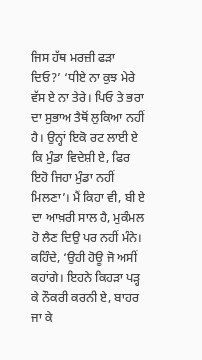ਜਿਸ ਹੱਥ ਮਰਜ਼ੀ ਫੜਾ ਦਿਓ?’ ‘ਧੀਏ ਨਾ ਕੁਝ ਮੇਰੇ ਵੱਸ ਏ ਨਾ ਤੇਰੇ। ਪਿਓ ਤੇ ਭਰਾ ਦਾ ਸੁਭਾਅ ਤੈਥੋਂ ਲੁਕਿਆ ਨਹੀਂ ਹੈ। ਉਨ੍ਹਾਂ ਇਕੋ ਰਟ ਲਾਈ ਏ ਕਿ ਮੁੰਡਾ ਵਿਦੇਸ਼ੀ ਏ, ਫਿਰ ਇਹੋ ਜਿਹਾ ਮੁੰਡਾ ਨਹੀਂ ਮਿਲਣਾ’। ਮੈਂ ਕਿਹਾ ਵੀ, ਬੀ ਏ ਦਾ ਆਖ਼ਰੀ ਸਾਲ ਹੈ, ਮੁਕੰਮਲ ਹੋ ਲੈਣ ਦਿਉ ਪਰ ਨਹੀਂ ਮੰਨੇ। ਕਹਿੰਦੇ, ‘ਉਹੀ ਹੋਊ ਜੋ ਅਸੀਂ ਕਹਾਂਗੇ। ਇਹਨੇ ਕਿਹੜਾ ਪੜ੍ਹ ਕੇ ਨੌਕਰੀ ਕਰਨੀ ਏ, ਬਾਹਰ ਜਾ ਕੇ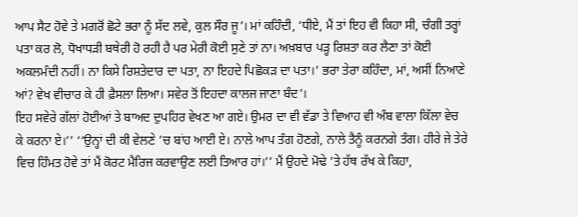ਆਪ ਸੈਟ ਹੋਵੇ ਤੇ ਮਗਰੋਂ ਛੋਟੇ ਭਰਾ ਨੂੰ ਸੱਦ ਲਵੇ, ਕੁਲ ਸੌਰ ਜੂ’। ਮਾਂ ਕਹਿੰਦੀ, ‘ਧੀਏ, ਮੈਂ ਤਾਂ ਇਹ ਵੀ ਕਿਹਾ ਸੀ, ਚੰਗੀ ਤਰ੍ਹਾਂ ਪਤਾ ਕਰ ਲੋ, ਧੋਖਾਧੜੀ ਬਥੇਰੀ ਹੋ ਰਹੀ ਹੈ ਪਰ ਮੇਰੀ ਕੋਈ ਸੁਣੇ ਤਾਂ ਨਾ। ਅਖ਼ਬਾਰ ਪੜ੍ਹ ਰਿਸ਼ਤਾ ਕਰ ਲੈਣਾ ਤਾਂ ਕੋਈ ਅਕਲਮੰਦੀ ਨਹੀਂ। ਨਾ ਕਿਸੇ ਰਿਸ਼ਤੇਦਾਰ ਦਾ ਪਤਾ, ਨਾ ਇਹਦੇ ਪਿਛੋਕੜ ਦਾ ਪਤਾ।’ ਭਰਾ ਤੇਰਾ ਕਹਿੰਦਾ, ਮਾਂ, ਅਸੀਂ ਨਿਆਣੇ ਆਂ? ਵੇਖ ਵੀਚਾਰ ਕੇ ਹੀ ਫ਼ੈਸਲਾ ਲਿਆ। ਸਵੇਰ ਤੋਂ ਇਹਦਾ ਕਾਲਜ ਜਾਣਾ ਬੰਦ’।
ਇਹ ਸਵੇਰੇ ਗੱਲਾਂ ਹੋਈਆਂ ਤੇ ਬਾਅਦ ਦੁਪਹਿਰ ਵੇਖਣ ਆ ਗਏ। ਉਮਰ ਦਾ ਵੀ ਵੱਡਾ ਤੇ ਵਿਆਹ ਵੀ ਅੰਬ ਵਾਲਾ ਕਿੱਲਾ ਵੇਚ ਕੇ ਕਰਨਾ ਏ।’’ ‘‘ਉਨ੍ਹਾਂ ਦੀ ਕੀ ਵੇਲਣੇ ’ਚ ਬਾਂਹ ਆਈ ਏ। ਨਾਲੇ ਆਪ ਤੰਗ ਹੋਣਗੇ, ਨਾਲੇ ਤੈਨੂੰ ਕਰਨਗੇ ਤੰਗ। ਹੀਰੇ ਜੇ ਤੇਰੇ ਵਿਚ ਹਿੰਮਤ ਹੋਵੇ ਤਾਂ ਮੈਂ ਕੋਰਟ ਮੈਰਿਜ ਕਰਵਾਉਣ ਲਈ ਤਿਆਰ ਹਾਂ।’’ ਮੈਂ ਉਹਦੇ ਮੋਢੇ ’ਤੇ ਹੱਥ ਰੱਖ ਕੇ ਕਿਹਾ,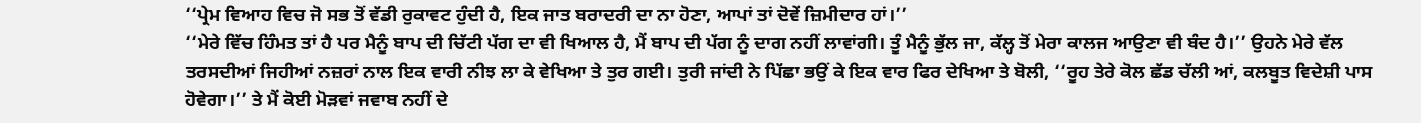‘‘ਪ੍ਰੇਮ ਵਿਆਹ ਵਿਚ ਜੋ ਸਭ ਤੋਂ ਵੱਡੀ ਰੁਕਾਵਟ ਹੁੰਦੀ ਹੈ, ਇਕ ਜਾਤ ਬਰਾਦਰੀ ਦਾ ਨਾ ਹੋਣਾ, ਆਪਾਂ ਤਾਂ ਦੋਵੇਂ ਜ਼ਿਮੀਦਾਰ ਹਾਂ।’’
‘‘ਮੇਰੇ ਵਿੱਚ ਹਿੰਮਤ ਤਾਂ ਹੈ ਪਰ ਮੈਨੂੰ ਬਾਪ ਦੀ ਚਿੱਟੀ ਪੱਗ ਦਾ ਵੀ ਖਿਆਲ ਹੈ, ਮੈਂ ਬਾਪ ਦੀ ਪੱਗ ਨੂੰ ਦਾਗ ਨਹੀਂ ਲਾਵਾਂਗੀ। ਤੂੰ ਮੈਨੂੰ ਭੁੱਲ ਜਾ, ਕੱਲ੍ਹ ਤੋਂ ਮੇਰਾ ਕਾਲਜ ਆਉਣਾ ਵੀ ਬੰਦ ਹੈ।’’ ਉਹਨੇ ਮੇਰੇ ਵੱਲ ਤਰਸਦੀਆਂ ਜਿਹੀਆਂ ਨਜ਼ਰਾਂ ਨਾਲ ਇਕ ਵਾਰੀ ਨੀਝ ਲਾ ਕੇ ਵੇਖਿਆ ਤੇ ਤੁਰ ਗਈ। ਤੁਰੀ ਜਾਂਦੀ ਨੇ ਪਿੱਛਾ ਭਉਂ ਕੇ ਇਕ ਵਾਰ ਫਿਰ ਦੇਖਿਆ ਤੇ ਬੋਲੀ, ‘‘ਰੂਹ ਤੇਰੇ ਕੋਲ ਛੱਡ ਚੱਲੀ ਆਂ, ਕਲਬੂਤ ਵਿਦੇਸ਼ੀ ਪਾਸ ਹੋਵੇਗਾ।’’ ਤੇ ਮੈਂ ਕੋਈ ਮੋੜਵਾਂ ਜਵਾਬ ਨਹੀਂ ਦੇ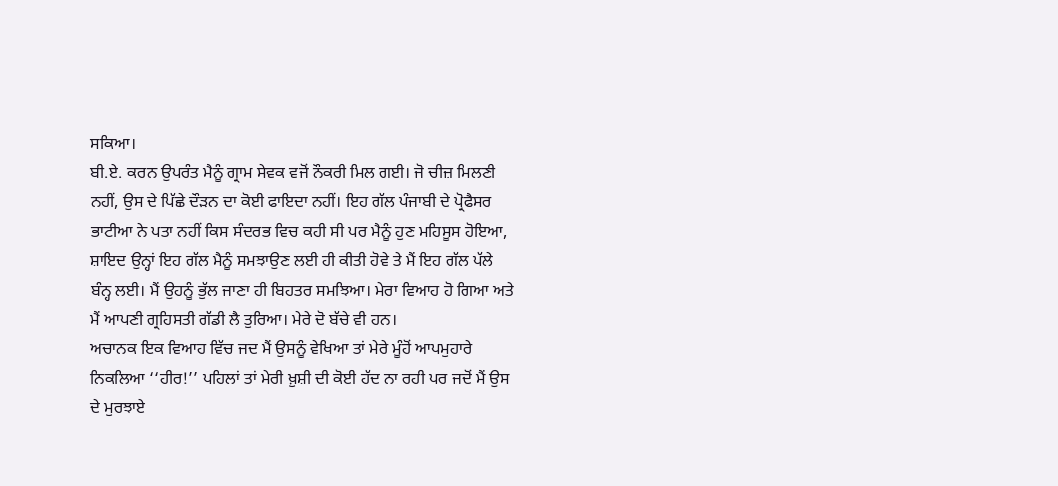ਸਕਿਆ।
ਬੀ.ਏ. ਕਰਨ ਉਪਰੰਤ ਮੈਨੂੰ ਗ੍ਰਾਮ ਸੇਵਕ ਵਜੋਂ ਨੌਕਰੀ ਮਿਲ ਗਈ। ਜੋ ਚੀਜ਼ ਮਿਲਣੀ ਨਹੀਂ, ਉਸ ਦੇ ਪਿੱਛੇ ਦੌੜਨ ਦਾ ਕੋਈ ਫਾਇਦਾ ਨਹੀਂ। ਇਹ ਗੱਲ ਪੰਜਾਬੀ ਦੇ ਪ੍ਰੋਫੈਸਰ ਭਾਟੀਆ ਨੇ ਪਤਾ ਨਹੀਂ ਕਿਸ ਸੰਦਰਭ ਵਿਚ ਕਹੀ ਸੀ ਪਰ ਮੈਨੂੰ ਹੁਣ ਮਹਿਸੂਸ ਹੋਇਆ, ਸ਼ਾਇਦ ਉਨ੍ਹਾਂ ਇਹ ਗੱਲ ਮੈਨੂੰ ਸਮਝਾਉਣ ਲਈ ਹੀ ਕੀਤੀ ਹੋਵੇ ਤੇ ਮੈਂ ਇਹ ਗੱਲ ਪੱਲੇ ਬੰਨ੍ਹ ਲਈ। ਮੈਂ ਉਹਨੂੰ ਭੁੱਲ ਜਾਣਾ ਹੀ ਬਿਹਤਰ ਸਮਝਿਆ। ਮੇਰਾ ਵਿਆਹ ਹੋ ਗਿਆ ਅਤੇ ਮੈਂ ਆਪਣੀ ਗ੍ਰਹਿਸਤੀ ਗੱਡੀ ਲੈ ਤੁਰਿਆ। ਮੇਰੇ ਦੋ ਬੱਚੇ ਵੀ ਹਨ।
ਅਚਾਨਕ ਇਕ ਵਿਆਹ ਵਿੱਚ ਜਦ ਮੈਂ ਉਸਨੂੰ ਵੇਖਿਆ ਤਾਂ ਮੇਰੇ ਮੂੰਹੋਂ ਆਪਮੁਹਾਰੇ ਨਿਕਲਿਆ ‘‘ਹੀਰ!’’ ਪਹਿਲਾਂ ਤਾਂ ਮੇਰੀ ਖ਼ੁਸ਼ੀ ਦੀ ਕੋਈ ਹੱਦ ਨਾ ਰਹੀ ਪਰ ਜਦੋਂ ਮੈਂ ਉਸ ਦੇ ਮੁਰਝਾਏ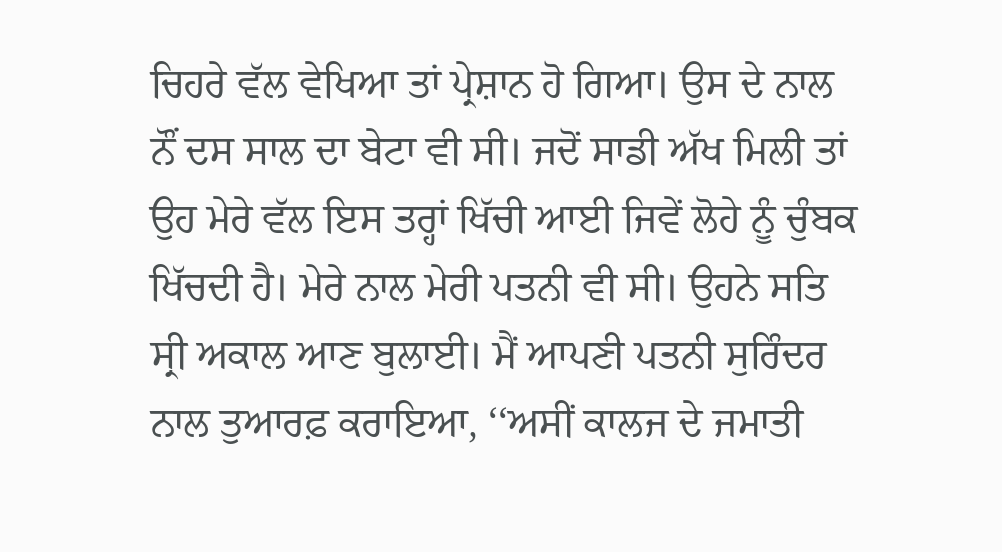ਚਿਹਰੇ ਵੱਲ ਵੇਖਿਆ ਤਾਂ ਪ੍ਰੇਸ਼ਾਨ ਹੋ ਗਿਆ। ਉਸ ਦੇ ਨਾਲ ਨੌਂ ਦਸ ਸਾਲ ਦਾ ਬੇਟਾ ਵੀ ਸੀ। ਜਦੋਂ ਸਾਡੀ ਅੱਖ ਮਿਲੀ ਤਾਂ ਉਹ ਮੇਰੇ ਵੱਲ ਇਸ ਤਰ੍ਹਾਂ ਖਿੱਚੀ ਆਈ ਜਿਵੇਂ ਲੋਹੇ ਨੂੰ ਚੁੰਬਕ ਖਿੱਚਦੀ ਹੈ। ਮੇਰੇ ਨਾਲ ਮੇਰੀ ਪਤਨੀ ਵੀ ਸੀ। ਉਹਨੇ ਸਤਿ ਸ੍ਰੀ ਅਕਾਲ ਆਣ ਬੁਲਾਈ। ਮੈਂ ਆਪਣੀ ਪਤਨੀ ਸੁਰਿੰਦਰ ਨਾਲ ਤੁਆਰਫ਼ ਕਰਾਇਆ, ‘‘ਅਸੀਂ ਕਾਲਜ ਦੇ ਜਮਾਤੀ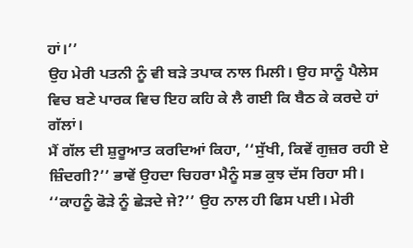ਹਾਂ।’’
ਉਹ ਮੇਰੀ ਪਤਨੀ ਨੂੰ ਵੀ ਬੜੇ ਤਪਾਕ ਨਾਲ ਮਿਲੀ। ਉਹ ਸਾਨੂੰ ਪੈਲੇਸ ਵਿਚ ਬਣੇ ਪਾਰਕ ਵਿਚ ਇਹ ਕਹਿ ਕੇ ਲੈ ਗਈ ਕਿ ਬੈਠ ਕੇ ਕਰਦੇ ਹਾਂ ਗੱਲਾਂ।
ਮੈਂ ਗੱਲ ਦੀ ਸ਼ੁਰੂਆਤ ਕਰਦਿਆਂ ਕਿਹਾ, ‘‘ਸੁੱਖੀ, ਕਿਵੇਂ ਗੁਜ਼ਰ ਰਹੀ ਏ ਜ਼ਿੰਦਗੀ?’’ ਭਾਵੇਂ ਉਹਦਾ ਚਿਹਰਾ ਮੈਨੂੰ ਸਭ ਕੁਝ ਦੱਸ ਰਿਹਾ ਸੀ।
‘‘ਕਾਹਨੂੰ ਫੋੜੇ ਨੂੰ ਛੇੜਦੇ ਜੇ?’’ ਉਹ ਨਾਲ ਹੀ ਫਿਸ ਪਈ। ਮੇਰੀ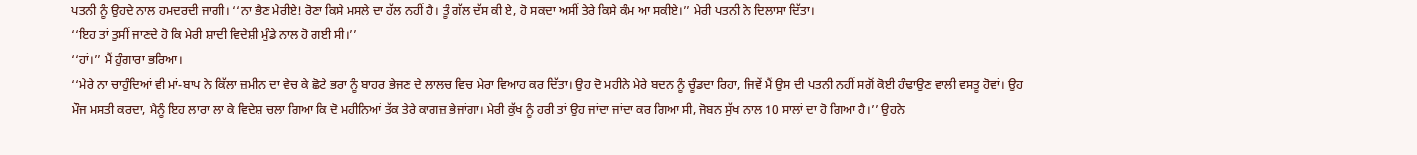ਪਤਨੀ ਨੂੰ ਉਹਦੇ ਨਾਲ ਹਮਦਰਦੀ ਜਾਗੀ। ‘‘ਨਾ ਭੈਣ ਮੇਰੀਏ! ਰੋਣਾ ਕਿਸੇ ਮਸਲੇ ਦਾ ਹੱਲ ਨਹੀਂ ਹੈ। ਤੂੰ ਗੱਲ ਦੱਸ ਕੀ ਏ, ਹੋ ਸਕਦਾ ਅਸੀਂ ਤੇਰੇ ਕਿਸੇ ਕੰਮ ਆ ਸਕੀਏ।’’ ਮੇਰੀ ਪਤਨੀ ਨੇ ਦਿਲਾਸਾ ਦਿੱਤਾ।
‘‘ਇਹ ਤਾਂ ਤੁਸੀਂ ਜਾਣਦੇ ਹੋ ਕਿ ਮੇਰੀ ਸ਼ਾਦੀ ਵਿਦੇਸ਼ੀ ਮੁੰਡੇ ਨਾਲ ਹੋ ਗਈ ਸੀ।’’
‘‘ਹਾਂ।’’ ਮੈਂ ਹੁੰਗਾਰਾ ਭਰਿਆ।
‘‘ਮੇਰੇ ਨਾ ਚਾਹੁੰਦਿਆਂ ਵੀ ਮਾਂ-ਬਾਪ ਨੇ ਕਿੱਲਾ ਜ਼ਮੀਨ ਦਾ ਵੇਚ ਕੇ ਛੋਟੇ ਭਰਾ ਨੂੰ ਬਾਹਰ ਭੇਜਣ ਦੇ ਲਾਲਚ ਵਿਚ ਮੇਰਾ ਵਿਆਹ ਕਰ ਦਿੱਤਾ। ਉਹ ਦੋ ਮਹੀਨੇ ਮੇਰੇ ਬਦਨ ਨੂੰ ਚੂੰਡਦਾ ਰਿਹਾ, ਜਿਵੇਂ ਮੈਂ ਉਸ ਦੀ ਪਤਨੀ ਨਹੀਂ ਸਗੋਂ ਕੋਈ ਹੰਢਾਉਣ ਵਾਲੀ ਵਸਤੂ ਹੋਵਾਂ। ਉਹ ਮੌਜ ਮਸਤੀ ਕਰਦਾ, ਮੈਨੂੰ ਇਹ ਲਾਰਾ ਲਾ ਕੇ ਵਿਦੇਸ਼ ਚਲਾ ਗਿਆ ਕਿ ਦੋ ਮਹੀਨਿਆਂ ਤੱਕ ਤੇਰੇ ਕਾਗਜ਼ ਭੇਜਾਂਗਾ। ਮੇਰੀ ਕੁੱਖ ਨੂੰ ਹਰੀ ਤਾਂ ਉਹ ਜਾਂਦਾ ਜਾਂਦਾ ਕਰ ਗਿਆ ਸੀ, ਜੋਬਨ ਸੁੱਖ ਨਾਲ 10 ਸਾਲਾਂ ਦਾ ਹੋ ਗਿਆ ਹੈ।’’ ਉਹਨੇ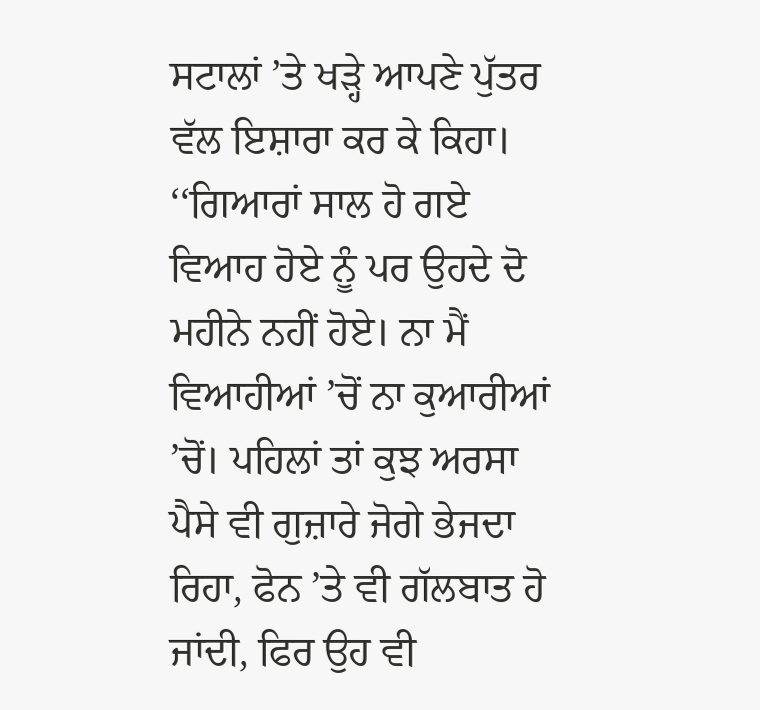ਸਟਾਲਾਂ ’ਤੇ ਖੜ੍ਹੇ ਆਪਣੇ ਪੁੱਤਰ ਵੱਲ ਇਸ਼ਾਰਾ ਕਰ ਕੇ ਕਿਹਾ। ‘‘ਗਿਆਰਾਂ ਸਾਲ ਹੋ ਗਏ ਵਿਆਹ ਹੋਏ ਨੂੰ ਪਰ ਉਹਦੇ ਦੋ ਮਹੀਨੇ ਨਹੀਂ ਹੋਏ। ਨਾ ਮੈਂ ਵਿਆਹੀਆਂ ’ਚੋਂ ਨਾ ਕੁਆਰੀਆਂ ’ਚੋਂ। ਪਹਿਲਾਂ ਤਾਂ ਕੁਝ ਅਰਸਾ ਪੈਸੇ ਵੀ ਗੁਜ਼ਾਰੇ ਜੋਗੇ ਭੇਜਦਾ ਰਿਹਾ, ਫੋਨ ’ਤੇ ਵੀ ਗੱਲਬਾਤ ਹੋ ਜਾਂਦੀ, ਫਿਰ ਉਹ ਵੀ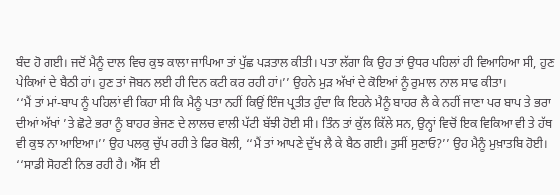ਬੰਦ ਹੋ ਗਈ। ਜਦੋਂ ਮੈਨੂੰ ਦਾਲ ਵਿਚ ਕੁਝ ਕਾਲਾ ਜਾਪਿਆ ਤਾਂ ਪੁੱਛ ਪੜਤਾਲ ਕੀਤੀ। ਪਤਾ ਲੱਗਾ ਕਿ ਉਹ ਤਾਂ ਉਧਰ ਪਹਿਲਾਂ ਹੀ ਵਿਆਹਿਆ ਸੀ, ਹੁਣ ਪੇਕਿਆਂ ਦੇ ਬੈਠੀ ਹਾਂ। ਹੁਣ ਤਾਂ ਜੋਬਨ ਲਈ ਹੀ ਦਿਨ ਕਟੀ ਕਰ ਰਹੀ ਹਾਂ।’’ ਉਹਨੇ ਮੁੜ ਅੱਖਾਂ ਦੇ ਕੋਇਆਂ ਨੂੰ ਰੁਮਾਲ ਨਾਲ ਸਾਫ ਕੀਤਾ।
‘‘ਮੈਂ ਤਾਂ ਮਾਂ-ਬਾਪ ਨੂੰ ਪਹਿਲਾਂ ਵੀ ਕਿਹਾ ਸੀ ਕਿ ਮੈਨੂੰ ਪਤਾ ਨਹੀਂ ਕਿਉਂ ਇੰਜ ਪ੍ਰਤੀਤ ਹੁੰਦਾ ਕਿ ਇਹਨੇ ਮੈਨੂੰ ਬਾਹਰ ਲੈ ਕੇ ਨਹੀਂ ਜਾਣਾ ਪਰ ਬਾਪ ਤੇ ਭਰਾ ਦੀਆਂ ਅੱਖਾਂ ’ਤੇ ਛੋਟੇ ਭਰਾ ਨੂੰ ਬਾਹਰ ਭੇਜਣ ਦੇ ਲਾਲਚ ਵਾਲੀ ਪੱਟੀ ਬੱਝੀ ਹੋਈ ਸੀ। ਤਿੰਨ ਤਾਂ ਕੁੱਲ ਕਿੱਲੇ ਸਨ, ਉਨ੍ਹਾਂ ਵਿਚੋਂ ਇਕ ਵਿਕਿਆ ਵੀ ਤੇ ਹੱਥ ਵੀ ਕੁਝ ਨਾ ਆਇਆ।’’ ਉਹ ਪਲਕੁ ਚੁੱਪ ਰਹੀ ਤੇ ਫਿਰ ਬੋਲੀ, ‘‘ਮੈਂ ਤਾਂ ਆਪਣੇ ਦੁੱਖ ਲੈ ਕੇ ਬੈਠ ਗਈ। ਤੁਸੀਂ ਸੁਣਾਓ?’’ ਉਹ ਮੈਨੂੰ ਮੁਖ਼ਾਤਬਿ ਹੋਈ।
‘‘ਸਾਡੀ ਸੋਹਣੀ ਨਿਭ ਰਹੀ ਹੈ। ਐੱਸ ਈ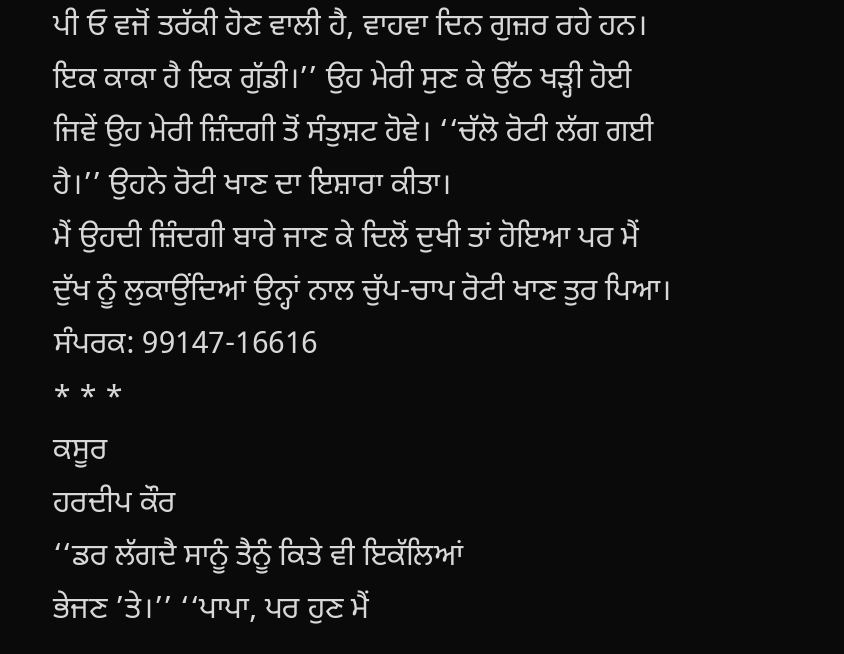ਪੀ ਓ ਵਜੋਂ ਤਰੱਕੀ ਹੋਣ ਵਾਲੀ ਹੈ, ਵਾਹਵਾ ਦਿਨ ਗੁਜ਼ਰ ਰਹੇ ਹਨ। ਇਕ ਕਾਕਾ ਹੈ ਇਕ ਗੁੱਡੀ।’’ ਉਹ ਮੇਰੀ ਸੁਣ ਕੇ ਉੱਠ ਖੜ੍ਹੀ ਹੋਈ ਜਿਵੇਂ ਉਹ ਮੇਰੀ ਜ਼ਿੰਦਗੀ ਤੋਂ ਸੰਤੁਸ਼ਟ ਹੋਵੇ। ‘‘ਚੱਲੋ ਰੋਟੀ ਲੱਗ ਗਈ ਹੈ।’’ ਉਹਨੇ ਰੋਟੀ ਖਾਣ ਦਾ ਇਸ਼ਾਰਾ ਕੀਤਾ।
ਮੈਂ ਉਹਦੀ ਜ਼ਿੰਦਗੀ ਬਾਰੇ ਜਾਣ ਕੇ ਦਿਲੋਂ ਦੁਖੀ ਤਾਂ ਹੋਇਆ ਪਰ ਮੈਂ ਦੁੱਖ ਨੂੰ ਲੁਕਾਉਂਦਿਆਂ ਉਨ੍ਹਾਂ ਨਾਲ ਚੁੱਪ-ਚਾਪ ਰੋਟੀ ਖਾਣ ਤੁਰ ਪਿਆ।
ਸੰਪਰਕ: 99147-16616
* * *
ਕਸੂਰ
ਹਰਦੀਪ ਕੌਰ
‘‘ਡਰ ਲੱਗਦੈ ਸਾਨੂੰ ਤੈਨੂੰ ਕਿਤੇ ਵੀ ਇਕੱਲਿਆਂ
ਭੇਜਣ ’ਤੇ।’’ ‘‘ਪਾਪਾ, ਪਰ ਹੁਣ ਮੈਂ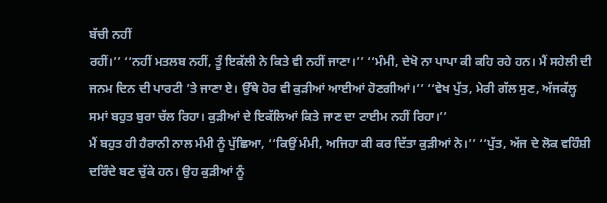ਬੱਚੀ ਨਹੀਂ
ਰਹੀਂ।’’ ‘‘ਨਹੀਂ ਮਤਲਬ ਨਹੀਂ, ਤੂੰ ਇਕੱਲੀ ਨੇ ਕਿਤੇ ਵੀ ਨਹੀਂ ਜਾਣਾ।’’ ‘‘ਮੰਮੀ, ਦੇਖੋ ਨਾ ਪਾਪਾ ਕੀ ਕਹਿ ਰਹੇ ਹਨ। ਮੈਂ ਸਹੇਲੀ ਦੀ ਜਨਮ ਦਿਨ ਦੀ ਪਾਰਟੀ ’ਤੇ ਜਾਣਾ ਏ। ਉੱਥੇ ਹੋਰ ਵੀ ਕੁੜੀਆਂ ਆਈਆਂ ਹੋਣਗੀਆਂ।’’ ‘‘ਵੇਖ ਪੁੱਤ, ਮੇਰੀ ਗੱਲ ਸੁਣ, ਅੱਜਕੱਲ੍ਹ ਸਮਾਂ ਬਹੁਤ ਬੁਰਾ ਚੱਲ ਰਿਹਾ। ਕੁੜੀਆਂ ਦੇ ਇਕੱਲਿਆਂ ਕਿਤੇ ਜਾਣ ਦਾ ਟਾਈਮ ਨਹੀਂ ਰਿਹਾ।’’
ਮੈਂ ਬਹੁਤ ਹੀ ਹੈਰਾਨੀ ਨਾਲ ਮੰਮੀ ਨੂੰ ਪੁੱਛਿਆ, ‘‘ਕਿਉਂ ਮੰਮੀ, ਅਜਿਹਾ ਕੀ ਕਰ ਦਿੱਤਾ ਕੁੜੀਆਂ ਨੇ।’’ ‘‘ਪੁੱਤ, ਅੱਜ ਦੇ ਲੋਕ ਵਹਿੰਸ਼ੀ ਦਰਿੰਦੇ ਬਣ ਚੁੱਕੇ ਹਨ। ਉਹ ਕੁੜੀਆਂ ਨੂੰ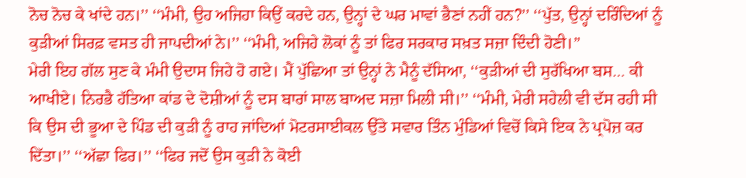ਨੋਚ ਨੋਚ ਕੇ ਖਾਂਦੇ ਹਨ।’’ ‘‘ਮੰਮੀ, ਉਹ ਅਜਿਹਾ ਕਿਉਂ ਕਰਦੇ ਹਨ, ਉਨ੍ਹਾਂ ਦੇ ਘਰ ਮਾਵਾਂ ਭੈਣਾਂ ਨਹੀਂ ਹਨ?’’ ‘‘ਪੁੱਤ, ਉਨ੍ਹਾਂ ਦਰਿੰਦਿਆਂ ਨੂੰ ਕੁੜੀਆਂ ਸਿਰਫ਼ ਵਸਤ ਹੀ ਜਾਪਦੀਆਂ ਨੇ।’’ ‘‘ਮੰਮੀ, ਅਜਿਹੇ ਲੋਕਾਂ ਨੂੰ ਤਾਂ ਫਿਰ ਸਰਕਾਰ ਸਖ਼ਤ ਸਜ਼ਾ ਦਿੰਦੀ ਹੋਣੀ।’’
ਮੇਰੀ ਇਹ ਗੱਲ ਸੁਣ ਕੇ ਮੰਮੀ ਉਦਾਸ ਜਿਹੇ ਹੋ ਗਏ। ਮੈਂ ਪੁੱਛਿਆ ਤਾਂ ਉਨ੍ਹਾਂ ਨੇ ਮੈਨੂੰ ਦੱਸਿਆ, ‘‘ਕੁੜੀਆਂ ਦੀ ਸੁਰੱਖਿਆ ਬਸ… ਕੀ ਆਖੀਏ। ਨਿਰਭੈ ਹੱਤਿਆ ਕਾਂਡ ਦੇ ਦੋਸ਼ੀਆਂ ਨੂੰ ਦਸ ਬਾਰਾਂ ਸਾਲ ਬਾਅਦ ਸਜ਼ਾ ਮਿਲੀ ਸੀ।’’ ‘‘ਮੰਮੀ, ਮੇਰੀ ਸਹੇਲੀ ਵੀ ਦੱਸ ਰਹੀ ਸੀ ਕਿ ਉਸ ਦੀ ਭੂਆ ਦੇ ਪਿੰਡ ਦੀ ਕੁੜੀ ਨੂੰ ਰਾਹ ਜਾਂਦਿਆਂ ਮੋਟਰਸਾਈਕਲ ਉੱਤੇ ਸਵਾਰ ਤਿੰਨ ਮੁੰਡਿਆਂ ਵਿਚੋਂ ਕਿਸੇ ਇਕ ਨੇ ਪ੍ਰਪੋਜ਼ ਕਰ ਦਿੱਤਾ।’’ ‘‘ਅੱਛਾ ਫਿਰ।’’ ‘‘ਫਿਰ ਜਦੋਂ ਉਸ ਕੁੜੀ ਨੇ ਕੋਈ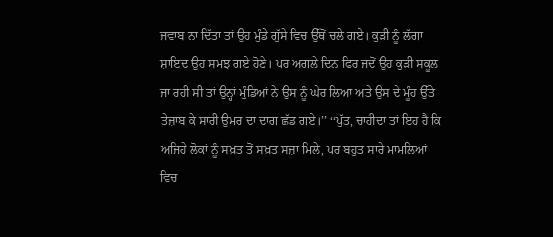ਜਵਾਬ ਨਾ ਦਿੱਤਾ ਤਾਂ ਉਹ ਮੁੰਡੇ ਗੁੱਸੇ ਵਿਚ ਉੱਥੋਂ ਚਲੇ ਗਏ। ਕੁੜੀ ਨੂੰ ਲੱਗਾ ਸ਼ਾਇਦ ਉਹ ਸਮਝ ਗਏ ਹੋਣੇ। ਪਰ ਅਗਲੇ ਦਿਨ ਫਿਰ ਜਦੋਂ ਉਹ ਕੁੜੀ ਸਕੂਲ ਜਾ ਰਹੀ ਸੀ ਤਾਂ ਉਨ੍ਹਾਂ ਮੁੰਡਿਆਂ ਨੇ ਉਸ ਨੂੰ ਘੇਰ ਲਿਆ ਅਤੇ ਉਸ ਦੇ ਮੂੰਹ ਉੱਤੇ ਤੇਜ਼ਾਬ ਕੇ ਸਾਰੀ ਉਮਰ ਦਾ ਦਾਗ ਛੱਡ ਗਏ।’’ ‘‘ਪੁੱਤ, ਚਾਹੀਦਾ ਤਾਂ ਇਹ ਹੈ ਕਿ ਅਜਿਹੇ ਲੋਕਾਂ ਨੂੰ ਸਖ਼ਤ ਤੋਂ ਸਖ਼ਤ ਸਜ਼ਾ ਮਿਲੇ, ਪਰ ਬਹੁਤ ਸਾਰੇ ਮਾਮਲਿਆਂ ਵਿਚ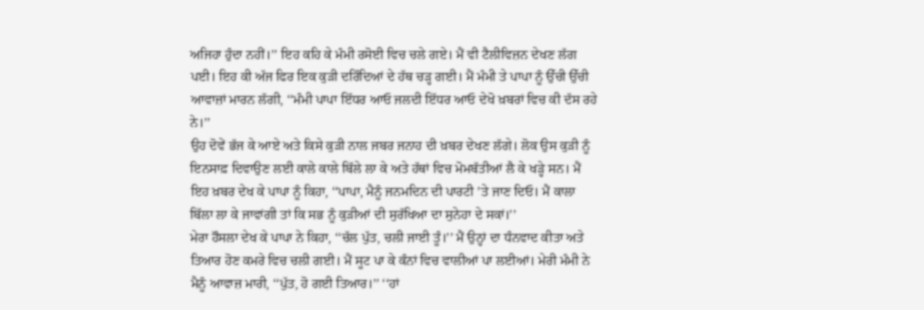ਅਜਿਹਾ ਹੁੰਦਾ ਨਹੀਂ।’’ ਇਹ ਕਹਿ ਕੇ ਮੰਮੀ ਰਸੋਈ ਵਿਚ ਚਲੇ ਗਏ। ਮੈਂ ਵੀ ਟੈਲੀਵਿਜ਼ਨ ਦੇਖਣ ਲੱਗ ਪਈ। ਇਹ ਕੀ ਅੱਜ ਫਿਰ ਇਕ ਕੁੜੀ ਦਰਿੰਦਿਆਂ ਦੇ ਹੱਥ ਚੜ੍ਹ ਗਈ। ਮੈਂ ਮੰਮੀ ਤੇ ਪਾਪਾ ਨੂੰ ਉੱਚੀ ਉੱਚੀ ਆਵਾਜ਼ਾਂ ਮਾਰਨ ਲੱਗੀ, ‘‘ਮੰਮੀ ਪਾਪਾ ਇੱਧਰ ਆਓ ਜਲਦੀ ਇੱਧਰ ਆਓ ਦੇਖੋ ਖ਼ਬਰਾਂ ਵਿਚ ਕੀ ਦੱਸ ਰਹੇ ਨੇ।’’
ਉਹ ਦੋਵੇਂ ਭੱਜ ਕੇ ਆਏ ਅਤੇ ਕਿਸੇ ਕੁੜੀ ਨਾਲ ਜਬਰ ਜਨਾਹ ਦੀ ਖ਼ਬਰ ਦੇਖਣ ਲੱਗੇ। ਲੋਕ ਉਸ ਕੁੜੀ ਨੂੰ ਇਨਸਾਫ਼ ਦਿਵਾਉਣ ਲਈ ਕਾਲੇ ਕਾਲੇ ਬਿੱਲੇ ਲਾ ਕੇ ਅਤੇ ਹੱਥਾਂ ਵਿਚ ਮੋਮਬੱਤੀਆਂ ਲੈ ਕੇ ਖੜ੍ਹੇ ਸਨ। ਮੈਂ ਇਹ ਖ਼ਬਰ ਦੇਖ ਕੇ ਪਾਪਾ ਨੂੰ ਕਿਹਾ, ‘‘ਪਾਪਾ, ਮੈਨੂੰ ਜਨਮਦਿਨ ਦੀ ਪਾਰਟੀ ’ਤੇ ਜਾਣ ਦਿਓ। ਮੈਂ ਕਾਲਾ ਬਿੱਲਾ ਲਾ ਕੇ ਜਾਵਾਂਗੀ ਤਾਂ ਕਿ ਸਭ ਨੂੰ ਕੁੜੀਆਂ ਦੀ ਸੁਰੱਖਿਆ ਦਾ ਸੁਨੇਹਾ ਦੇ ਸਕਾਂ।’’
ਮੇਰਾ ਹੌਸਲਾ ਦੇਖ ਕੇ ਪਾਪਾ ਨੇ ਕਿਹਾ, ‘‘ਚੱਲ ਪੁੱਤ, ਚਲੀ ਜਾਈ ਤੂੰ।’’ ਮੈਂ ਉਨ੍ਹਾਂ ਦਾ ਧੰਨਵਾਦ ਕੀਤਾ ਅਤੇ ਤਿਆਰ ਹੋਣ ਕਮਰੇ ਵਿਚ ਚਲੀ ਗਈ। ਮੈਂ ਸੂਟ ਪਾ ਕੇ ਕੰਨਾਂ ਵਿਚ ਵਾਲੀਆਂ ਪਾ ਲਈਆਂ। ਮੇਰੀ ਮੰਮੀ ਨੇ ਮੈਨੂੰ ਆਵਾਜ਼ ਮਾਰੀ, ‘‘ਪੁੱਤ, ਹੋ ਗਈ ਤਿਆਰ।’’ ‘‘ਹਾਂ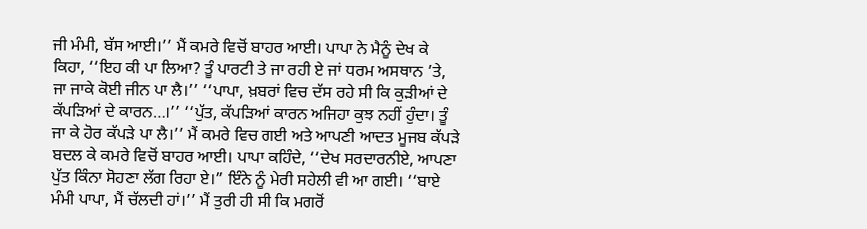ਜੀ ਮੰਮੀ, ਬੱਸ ਆਈ।’’ ਮੈਂ ਕਮਰੇ ਵਿਚੋਂ ਬਾਹਰ ਆਈ। ਪਾਪਾ ਨੇ ਮੈਨੂੰ ਦੇਖ ਕੇ ਕਿਹਾ, ‘‘ਇਹ ਕੀ ਪਾ ਲਿਆ? ਤੂੰ ਪਾਰਟੀ ਤੇ ਜਾ ਰਹੀ ਏ ਜਾਂ ਧਰਮ ਅਸਥਾਨ ’ਤੇ, ਜਾ ਜਾਕੇ ਕੋਈ ਜੀਨ ਪਾ ਲੈ।’’ ‘‘ਪਾਪਾ, ਖ਼ਬਰਾਂ ਵਿਚ ਦੱਸ ਰਹੇ ਸੀ ਕਿ ਕੁੜੀਆਂ ਦੇ ਕੱਪੜਿਆਂ ਦੇ ਕਾਰਨ…।’’ ‘‘ਪੁੱਤ, ਕੱਪੜਿਆਂ ਕਾਰਨ ਅਜਿਹਾ ਕੁਝ ਨਹੀਂ ਹੁੰਦਾ। ਤੂੰ ਜਾ ਕੇ ਹੋਰ ਕੱਪੜੇ ਪਾ ਲੈ।’’ ਮੈਂ ਕਮਰੇ ਵਿਚ ਗਈ ਅਤੇ ਆਪਣੀ ਆਦਤ ਮੂਜਬ ਕੱਪੜੇ ਬਦਲ ਕੇ ਕਮਰੇ ਵਿਚੋਂ ਬਾਹਰ ਆਈ। ਪਾਪਾ ਕਹਿੰਦੇ, ‘‘ਦੇਖ ਸਰਦਾਰਨੀਏ, ਆਪਣਾ ਪੁੱਤ ਕਿੰਨਾ ਸੋਹਣਾ ਲੱਗ ਰਿਹਾ ਏ।” ਇੰਨੇ ਨੂੰ ਮੇਰੀ ਸਹੇਲੀ ਵੀ ਆ ਗਈ। ‘‘ਬਾਏ ਮੰਮੀ ਪਾਪਾ, ਮੈਂ ਚੱਲਦੀ ਹਾਂ।’’ ਮੈਂ ਤੁਰੀ ਹੀ ਸੀ ਕਿ ਮਗਰੋਂ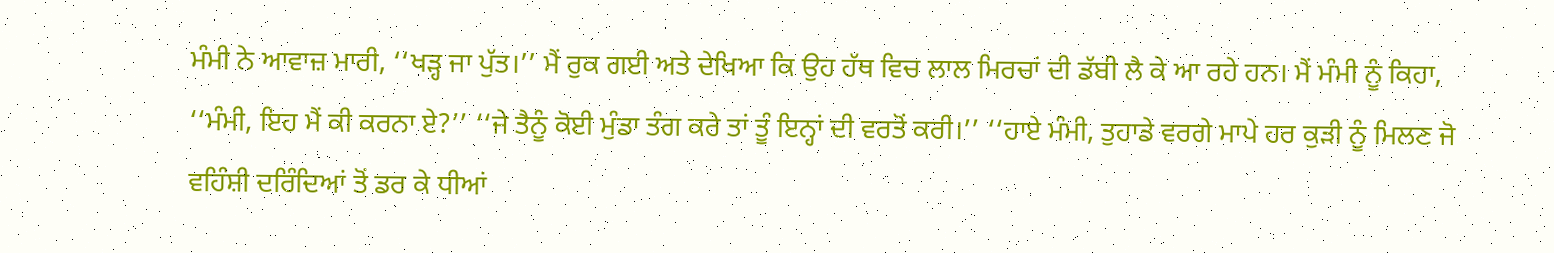ਮੰਮੀ ਨੇ ਆਵਾਜ਼ ਮਾਰੀ, ‘‘ਖੜ੍ਹ ਜਾ ਪੁੱਤ।’’ ਮੈਂ ਰੁਕ ਗਈ ਅਤੇ ਦੇਖਿਆ ਕਿ ਉਹ ਹੱਥ ਵਿਚ ਲਾਲ ਮਿਰਚਾਂ ਦੀ ਡੱਬੀ ਲੈ ਕੇ ਆ ਰਹੇ ਹਨ। ਮੈਂ ਮੰਮੀ ਨੂੰ ਕਿਹਾ, ‘‘ਮੰਮੀ, ਇਹ ਮੈਂ ਕੀ ਕਰਨਾ ਏ?’’ ‘‘ਜੇ ਤੈਨੂੰ ਕੋਈ ਮੁੰਡਾ ਤੰਗ ਕਰੇ ਤਾਂ ਤੂੰ ਇਨ੍ਹਾਂ ਦੀ ਵਰਤੋਂ ਕਰੀ।’’ ‘‘ਹਾਏ ਮੰਮੀ, ਤੁਹਾਡੇ ਵਰਗੇ ਮਾਪੇ ਹਰ ਕੁੜੀ ਨੂੰ ਮਿਲਣ ਜੋ ਵਹਿੰਸ਼ੀ ਦਰਿੰਦਿਆਂ ਤੋਂ ਡਰ ਕੇ ਧੀਆਂ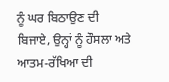ਨੂੰ ਘਰ ਬਿਠਾਉਣ ਦੀ ਬਿਜਾਏ, ਉਨ੍ਹਾਂ ਨੂੰ ਹੌਸਲਾ ਅਤੇ ਆਤਮ-ਰੱਖਿਆ ਦੀ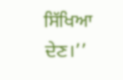ਸਿੱਖਿਆ ਦੇਣ।’’